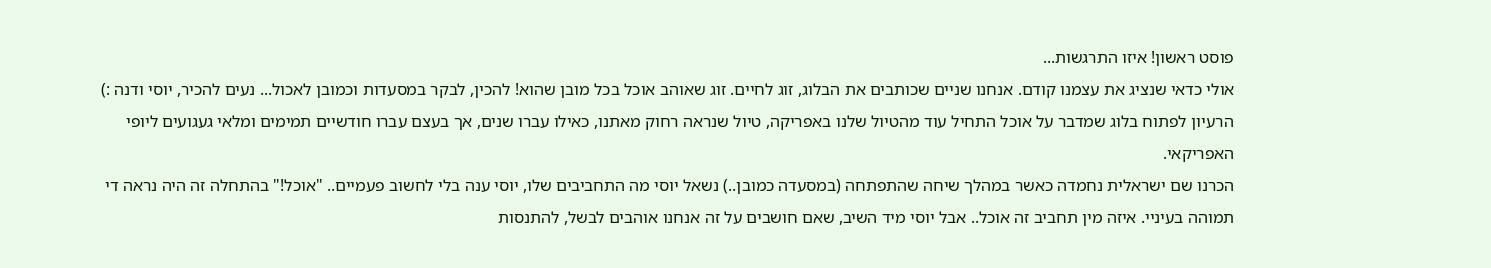פוסט ראשון! איזו התרגשות...
אולי כדאי שנציג את עצמנו קודם. אנחנו שניים שכותבים את הבלוג, זוג לחיים. זוג שאוהב אוכל בכל מובן שהוא! להכין, לבקר במסעדות וכמובן לאכול... נעים להכיר, יוסי ודנה :)
הרעיון לפתוח בלוג שמדבר על אוכל התחיל עוד מהטיול שלנו באפריקה, טיול שנראה רחוק מאתנו, כאילו עברו שנים, אך בעצם עברו חודשיים תמימים ומלאי געגועים ליופי האפריקאי.
הכרנו שם ישראלית נחמדה כאשר במהלך שיחה שהתפתחה (במסעדה כמובן..) נשאל יוסי מה התחביבים שלו, יוסי ענה בלי לחשוב פעמיים.. "אוכל!" בהתחלה זה היה נראה די תמוהה בעיניי. איזה מין תחביב זה אוכל.. אבל יוסי מיד השיב, שאם חושבים על זה אנחנו אוהבים לבשל, להתנסות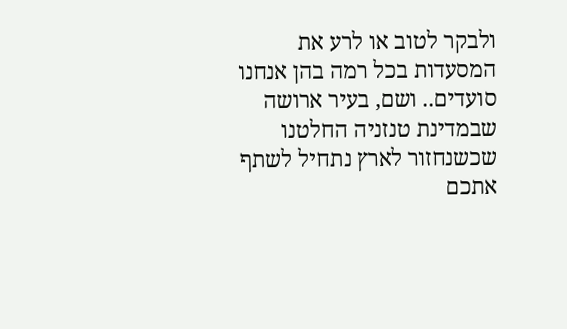ולבקר לטוב או לרע את המסעדות בכל רמה בהן אנחנו סועדים.. ושם, בעיר ארושה שבמדינת טנזניה החלטנו שכשנחזור לארץ נתחיל לשתף אתכם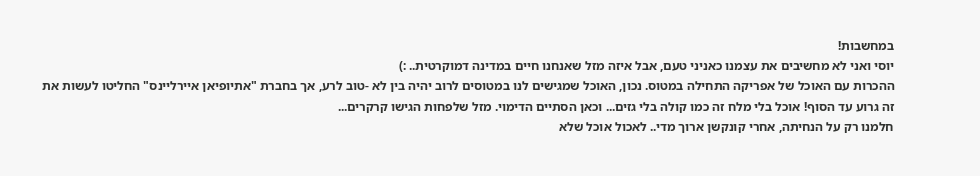במחשבות!
יוסי ואני לא מחשיבים את עצמנו כאניני טעם, אבל איזה מזל שאנחנו חיים במדינה דמוקרטית.. :)
ההכרות עם האוכל של אפריקה התחילה במטוס. נכון, האוכל שמגישים לנו במטוסים לרוב יהיה בין לא -טוב לרע, אך בחברת "אתיופיאן איירליינס" החליטו לעשות את זה גרוע עד הסוף! אוכל בלי מלח זה כמו קולה בלי גזים... וכאן הסתיים הדימוי. מזל שלפחות הגישו קרקרים...
חלמנו רק על הנחיתה, אחרי קונקשן ארוך מדי.. לאכול אוכל שלא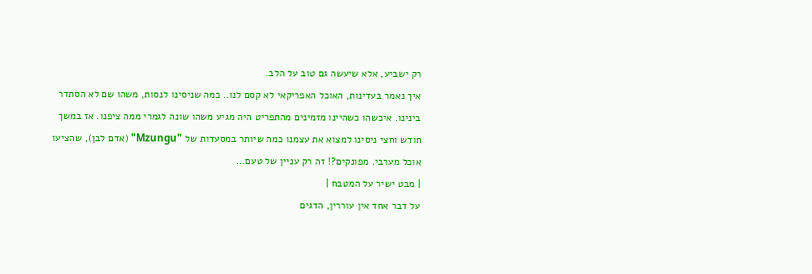רק ישביע, אלא שיעשה גם טוב על הלב.
איך נאמר בעדינות, האוכל האפריקאי לא קסם לנו.. כמה שניסינו לנסות, משהו שם לא הסתדר בינינו. איכשהו כשהיינו מזמינים מהתפריט היה מגיע משהו שונה לגמרי ממה ציפנו. אז במשך חודש וחצי ניסינו למצוא את עצמנו כמה שיותר במסעדות של "Mzungu" (אדם לבן), שהציעו אוכל מערבי. מפונקים?! זה רק עניין של טעם...
| מבט ישיר על המטבח |
על דבר אחד אין עוררין, הדגים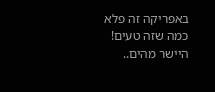באפריקה זה פלא כמה שזה טעים! היישר מהים..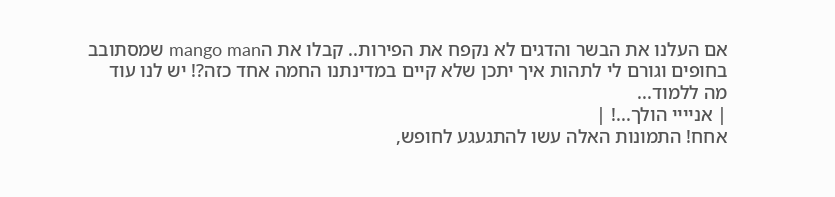אם העלנו את הבשר והדגים לא נקפח את הפירות.. קבלו את הmango man שמסתובב בחופים וגורם לי לתהות איך יתכן שלא קיים במדינתנו החמה אחד כזה?! יש לנו עוד מה ללמוד...
| אניייי הולך...! |
אחח! התמונות האלה עשו להתגעגע לחופש,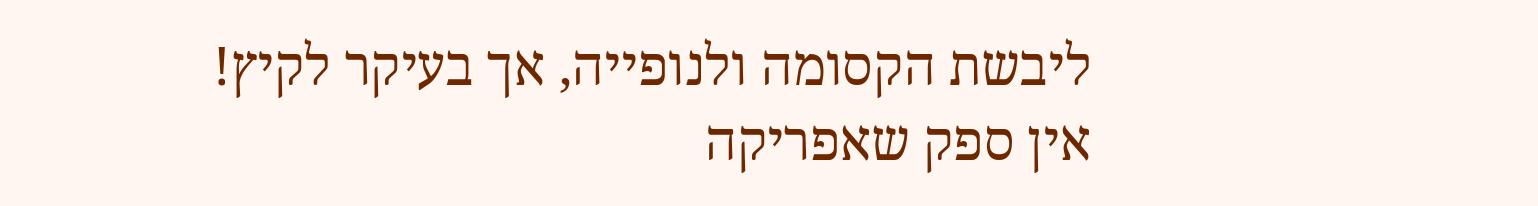ליבשת הקסומה ולנופייה, אך בעיקר לקיץ!
אין ספק שאפריקה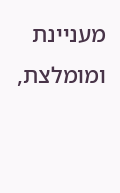מעניינת ומומלצת,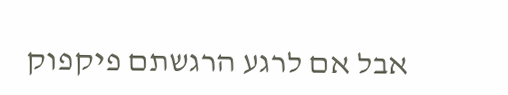אבל אם לרגע הרגשתם פיקפוק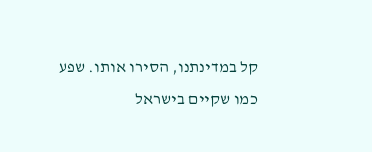קל במדינתנו, הסירו אותו. שפע כמו שקיים בישראל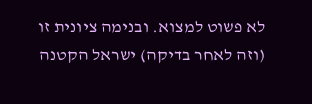לא פשוט למצוא. ובנימה ציונית זו (וזה לאחר בדיקה) ישראל הקטנה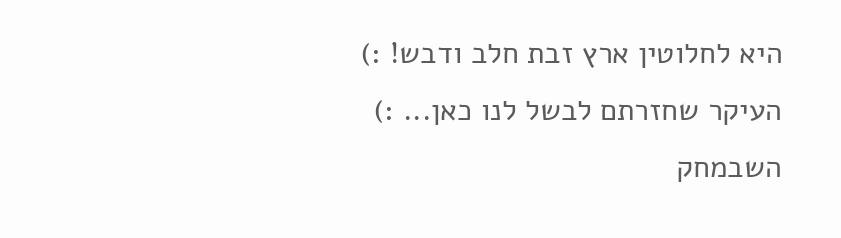היא לחלוטין ארץ זבת חלב ודבש! :)
העיקר שחזרתם לבשל לנו כאן... :)
השבמחק